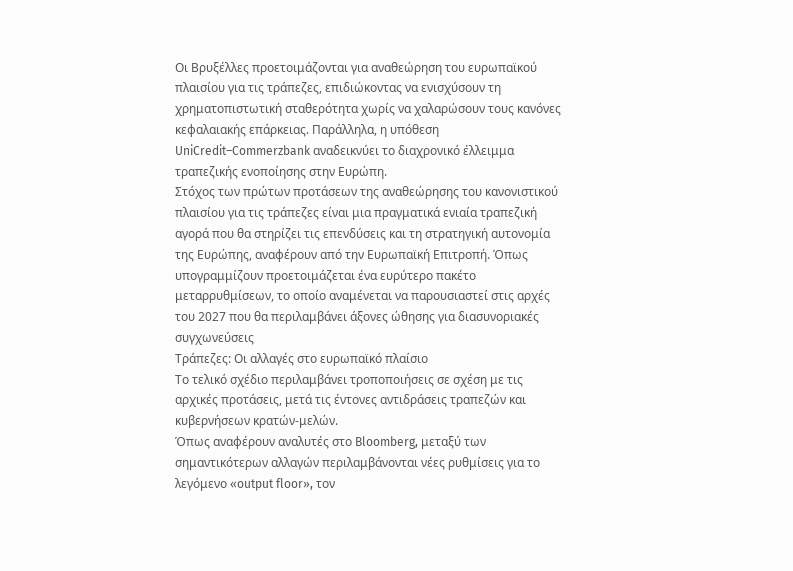Οι Βρυξέλλες προετοιμάζονται για αναθεώρηση του ευρωπαϊκού πλαισίου για τις τράπεζες, επιδιώκοντας να ενισχύσουν τη χρηματοπιστωτική σταθερότητα χωρίς να χαλαρώσουν τους κανόνες κεφαλαιακής επάρκειας. Παράλληλα, η υπόθεση UniCredit–Commerzbank αναδεικνύει το διαχρονικό έλλειμμα τραπεζικής ενοποίησης στην Ευρώπη.
Στόχος των πρώτων προτάσεων της αναθεώρησης του κανονιστικού πλαισίου για τις τράπεζες είναι μια πραγματικά ενιαία τραπεζική αγορά που θα στηρίζει τις επενδύσεις και τη στρατηγική αυτονομία της Ευρώπης, αναφέρουν από την Ευρωπαϊκή Επιτροπή. Όπως υπογραμμίζουν προετοιμάζεται ένα ευρύτερο πακέτο μεταρρυθμίσεων, το οποίο αναμένεται να παρουσιαστεί στις αρχές του 2027 που θα περιλαμβάνει άξονες ώθησης για διασυνοριακές συγχωνεύσεις
Τράπεζες: Οι αλλαγές στο ευρωπαϊκό πλαίσιο
Το τελικό σχέδιο περιλαμβάνει τροποποιήσεις σε σχέση με τις αρχικές προτάσεις, μετά τις έντονες αντιδράσεις τραπεζών και κυβερνήσεων κρατών-μελών.
Όπως αναφέρουν αναλυτές στο Bloomberg, μεταξύ των σημαντικότερων αλλαγών περιλαμβάνονται νέες ρυθμίσεις για το λεγόμενο «output floor», τον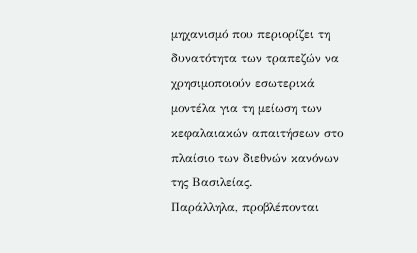μηχανισμό που περιορίζει τη δυνατότητα των τραπεζών να χρησιμοποιούν εσωτερικά μοντέλα για τη μείωση των κεφαλαιακών απαιτήσεων στο πλαίσιο των διεθνών κανόνων της Βασιλείας.
Παράλληλα, προβλέπονται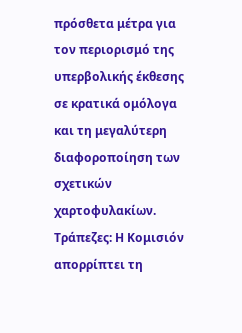πρόσθετα μέτρα για τον περιορισμό της υπερβολικής έκθεσης σε κρατικά ομόλογα και τη μεγαλύτερη διαφοροποίηση των σχετικών χαρτοφυλακίων.
Τράπεζες: Η Κομισιόν απορρίπτει τη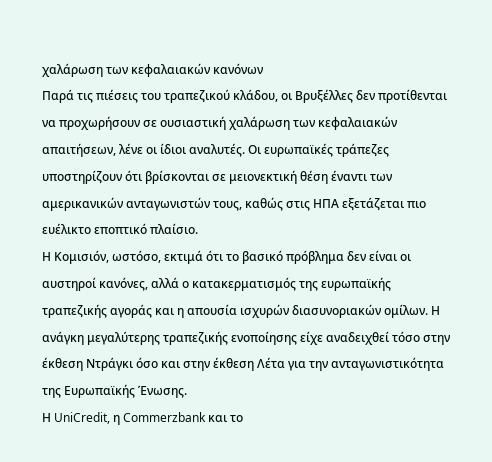χαλάρωση των κεφαλαιακών κανόνων
Παρά τις πιέσεις του τραπεζικού κλάδου, οι Βρυξέλλες δεν προτίθενται να προχωρήσουν σε ουσιαστική χαλάρωση των κεφαλαιακών απαιτήσεων, λένε οι ίδιοι αναλυτές. Οι ευρωπαϊκές τράπεζες υποστηρίζουν ότι βρίσκονται σε μειονεκτική θέση έναντι των αμερικανικών ανταγωνιστών τους, καθώς στις ΗΠΑ εξετάζεται πιο ευέλικτο εποπτικό πλαίσιο.
Η Κομισιόν, ωστόσο, εκτιμά ότι το βασικό πρόβλημα δεν είναι οι αυστηροί κανόνες, αλλά ο κατακερματισμός της ευρωπαϊκής τραπεζικής αγοράς και η απουσία ισχυρών διασυνοριακών ομίλων. Η ανάγκη μεγαλύτερης τραπεζικής ενοποίησης είχε αναδειχθεί τόσο στην έκθεση Ντράγκι όσο και στην έκθεση Λέτα για την ανταγωνιστικότητα της Ευρωπαϊκής Ένωσης.
Η UniCredit, η Commerzbank και το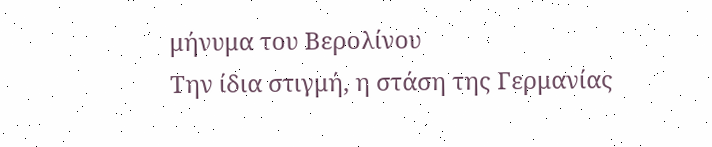μήνυμα του Βερολίνου
Την ίδια στιγμή, η στάση της Γερμανίας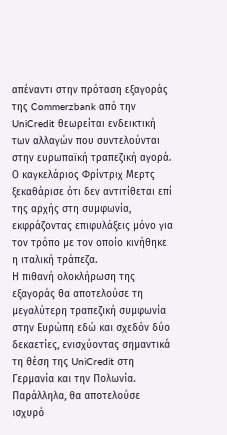απέναντι στην πρόταση εξαγοράς της Commerzbank από την UniCredit θεωρείται ενδεικτική των αλλαγών που συντελούνται στην ευρωπαϊκή τραπεζική αγορά.
Ο καγκελάριος Φρίντριχ Μερτς ξεκαθάρισε ότι δεν αντιτίθεται επί της αρχής στη συμφωνία, εκφράζοντας επιφυλάξεις μόνο για τον τρόπο με τον οποίο κινήθηκε η ιταλική τράπεζα.
Η πιθανή ολοκλήρωση της εξαγοράς θα αποτελούσε τη μεγαλύτερη τραπεζική συμφωνία στην Ευρώπη εδώ και σχεδόν δύο δεκαετίες, ενισχύοντας σημαντικά τη θέση της UniCredit στη Γερμανία και την Πολωνία.
Παράλληλα, θα αποτελούσε ισχυρό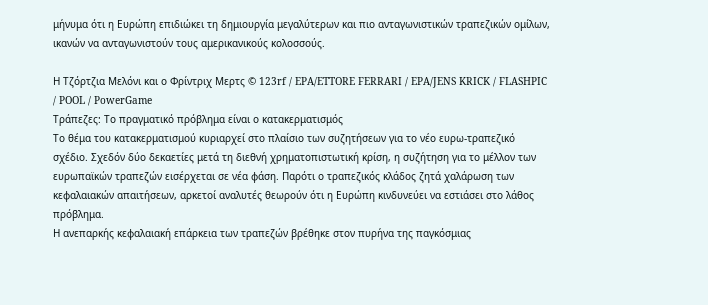μήνυμα ότι η Ευρώπη επιδιώκει τη δημιουργία μεγαλύτερων και πιο ανταγωνιστικών τραπεζικών ομίλων, ικανών να ανταγωνιστούν τους αμερικανικούς κολοσσούς.

Η Τζόρτζια Μελόνι και ο Φρίντριχ Μερτς © 123rf / EPA/ETTORE FERRARI / EPA/JENS KRICK / FLASHPIC / POOL / PowerGame
Τράπεζες: Το πραγματικό πρόβλημα είναι ο κατακερματισμός
Το θέμα του κατακερματισμού κυριαρχεί στο πλαίσιο των συζητήσεων για το νέο ευρω-τραπεζικό σχέδιο. Σχεδόν δύο δεκαετίες μετά τη διεθνή χρηματοπιστωτική κρίση, η συζήτηση για το μέλλον των ευρωπαϊκών τραπεζών εισέρχεται σε νέα φάση. Παρότι ο τραπεζικός κλάδος ζητά χαλάρωση των κεφαλαιακών απαιτήσεων, αρκετοί αναλυτές θεωρούν ότι η Ευρώπη κινδυνεύει να εστιάσει στο λάθος πρόβλημα.
Η ανεπαρκής κεφαλαιακή επάρκεια των τραπεζών βρέθηκε στον πυρήνα της παγκόσμιας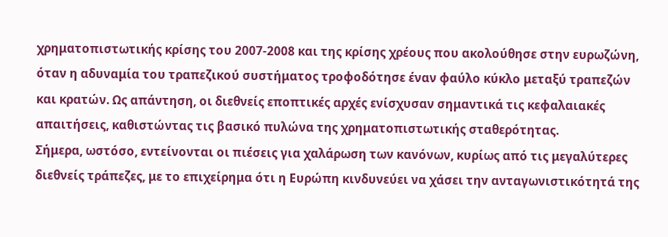χρηματοπιστωτικής κρίσης του 2007-2008 και της κρίσης χρέους που ακολούθησε στην ευρωζώνη, όταν η αδυναμία του τραπεζικού συστήματος τροφοδότησε έναν φαύλο κύκλο μεταξύ τραπεζών και κρατών. Ως απάντηση, οι διεθνείς εποπτικές αρχές ενίσχυσαν σημαντικά τις κεφαλαιακές απαιτήσεις, καθιστώντας τις βασικό πυλώνα της χρηματοπιστωτικής σταθερότητας.
Σήμερα, ωστόσο, εντείνονται οι πιέσεις για χαλάρωση των κανόνων, κυρίως από τις μεγαλύτερες διεθνείς τράπεζες, με το επιχείρημα ότι η Ευρώπη κινδυνεύει να χάσει την ανταγωνιστικότητά της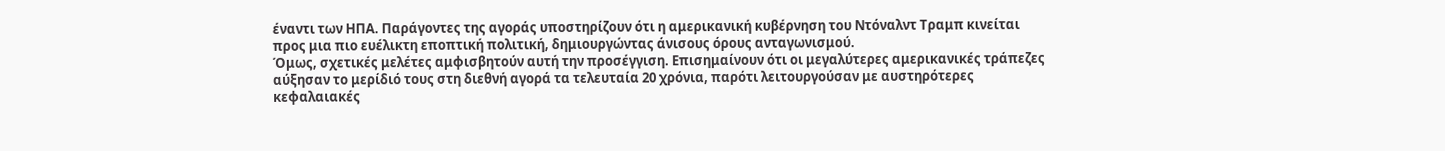έναντι των ΗΠΑ. Παράγοντες της αγοράς υποστηρίζουν ότι η αμερικανική κυβέρνηση του Ντόναλντ Τραμπ κινείται προς μια πιο ευέλικτη εποπτική πολιτική, δημιουργώντας άνισους όρους ανταγωνισμού.
Όμως, σχετικές μελέτες αμφισβητούν αυτή την προσέγγιση. Επισημαίνουν ότι οι μεγαλύτερες αμερικανικές τράπεζες αύξησαν το μερίδιό τους στη διεθνή αγορά τα τελευταία 20 χρόνια, παρότι λειτουργούσαν με αυστηρότερες κεφαλαιακές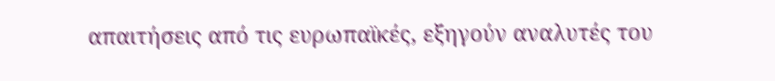απαιτήσεις από τις ευρωπαϊκές, εξηγούν αναλυτές του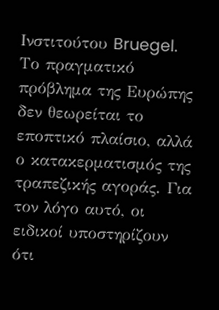Ινστιτούτου Bruegel.
Το πραγματικό πρόβλημα της Ευρώπης δεν θεωρείται το εποπτικό πλαίσιο, αλλά ο κατακερματισμός της τραπεζικής αγοράς. Για τον λόγο αυτό, οι ειδικοί υποστηρίζουν ότι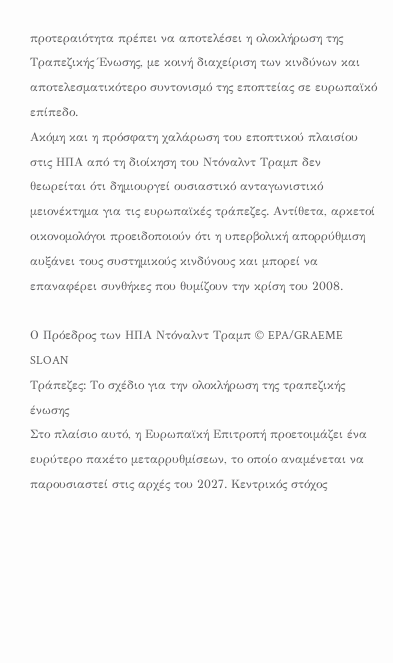προτεραιότητα πρέπει να αποτελέσει η ολοκλήρωση της Τραπεζικής Ένωσης, με κοινή διαχείριση των κινδύνων και αποτελεσματικότερο συντονισμό της εποπτείας σε ευρωπαϊκό επίπεδο.
Ακόμη και η πρόσφατη χαλάρωση του εποπτικού πλαισίου στις ΗΠΑ από τη διοίκηση του Ντόναλντ Τραμπ δεν θεωρείται ότι δημιουργεί ουσιαστικό ανταγωνιστικό μειονέκτημα για τις ευρωπαϊκές τράπεζες. Αντίθετα, αρκετοί οικονομολόγοι προειδοποιούν ότι η υπερβολική απορρύθμιση αυξάνει τους συστημικούς κινδύνους και μπορεί να επαναφέρει συνθήκες που θυμίζουν την κρίση του 2008.

Ο Πρόεδρος των ΗΠΑ Ντόναλντ Τραμπ © EPA/GRAEME SLOAN
Τράπεζες: Το σχέδιο για την ολοκλήρωση της τραπεζικής ένωσης
Στο πλαίσιο αυτό, η Ευρωπαϊκή Επιτροπή προετοιμάζει ένα ευρύτερο πακέτο μεταρρυθμίσεων, το οποίο αναμένεται να παρουσιαστεί στις αρχές του 2027. Κεντρικός στόχος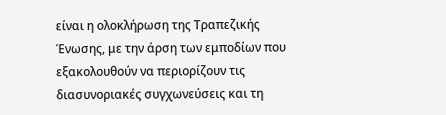είναι η ολοκλήρωση της Τραπεζικής Ένωσης, με την άρση των εμποδίων που εξακολουθούν να περιορίζουν τις διασυνοριακές συγχωνεύσεις και τη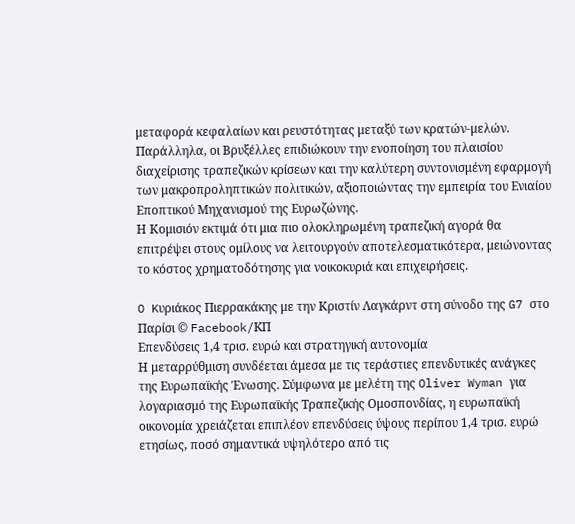μεταφορά κεφαλαίων και ρευστότητας μεταξύ των κρατών-μελών.
Παράλληλα, οι Βρυξέλλες επιδιώκουν την ενοποίηση του πλαισίου διαχείρισης τραπεζικών κρίσεων και την καλύτερη συντονισμένη εφαρμογή των μακροπροληπτικών πολιτικών, αξιοποιώντας την εμπειρία του Ενιαίου Εποπτικού Μηχανισμού της Ευρωζώνης.
Η Κομισιόν εκτιμά ότι μια πιο ολοκληρωμένη τραπεζική αγορά θα επιτρέψει στους ομίλους να λειτουργούν αποτελεσματικότερα, μειώνοντας το κόστος χρηματοδότησης για νοικοκυριά και επιχειρήσεις.

O Kυριάκος Πιερρακάκης με την Κριστίν Λαγκάρντ στη σύνοδο της G7 στο Παρίσι © Facebook/KΠ
Επενδύσεις 1,4 τρισ. ευρώ και στρατηγική αυτονομία
Η μεταρρύθμιση συνδέεται άμεσα με τις τεράστιες επενδυτικές ανάγκες της Ευρωπαϊκής Ένωσης. Σύμφωνα με μελέτη της Oliver Wyman για λογαριασμό της Ευρωπαϊκής Τραπεζικής Ομοσπονδίας, η ευρωπαϊκή οικονομία χρειάζεται επιπλέον επενδύσεις ύψους περίπου 1,4 τρισ. ευρώ ετησίως, ποσό σημαντικά υψηλότερο από τις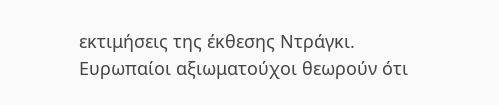εκτιμήσεις της έκθεσης Ντράγκι.
Ευρωπαίοι αξιωματούχοι θεωρούν ότι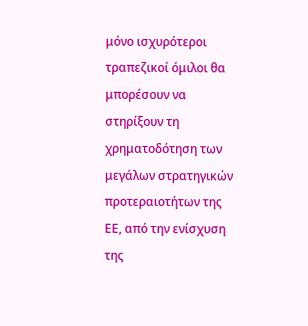μόνο ισχυρότεροι τραπεζικοί όμιλοι θα μπορέσουν να στηρίξουν τη χρηματοδότηση των μεγάλων στρατηγικών προτεραιοτήτων της ΕΕ, από την ενίσχυση της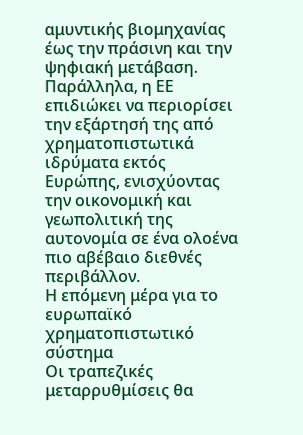αμυντικής βιομηχανίας έως την πράσινη και την ψηφιακή μετάβαση.
Παράλληλα, η ΕΕ επιδιώκει να περιορίσει την εξάρτησή της από χρηματοπιστωτικά ιδρύματα εκτός Ευρώπης, ενισχύοντας την οικονομική και γεωπολιτική της αυτονομία σε ένα ολοένα πιο αβέβαιο διεθνές περιβάλλον.
Η επόμενη μέρα για το ευρωπαϊκό χρηματοπιστωτικό σύστημα
Οι τραπεζικές μεταρρυθμίσεις θα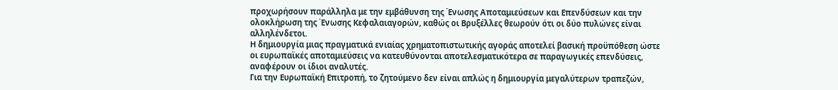προχωρήσουν παράλληλα με την εμβάθυνση της Ένωσης Αποταμιεύσεων και Επενδύσεων και την ολοκλήρωση της Ένωσης Κεφαλαιαγορών, καθώς οι Βρυξέλλες θεωρούν ότι οι δύο πυλώνες είναι αλληλένδετοι.
Η δημιουργία μιας πραγματικά ενιαίας χρηματοπιστωτικής αγοράς αποτελεί βασική προϋπόθεση ώστε οι ευρωπαϊκές αποταμιεύσεις να κατευθύνονται αποτελεσματικότερα σε παραγωγικές επενδύσεις, αναφέρουν οι ίδιοι αναλυτές.
Για την Ευρωπαϊκή Επιτροπή, το ζητούμενο δεν είναι απλώς η δημιουργία μεγαλύτερων τραπεζών,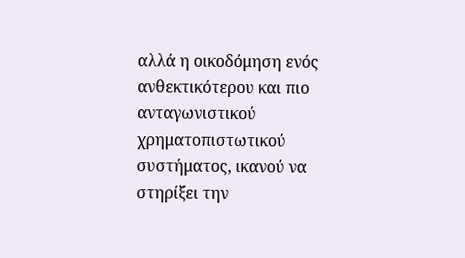αλλά η οικοδόμηση ενός ανθεκτικότερου και πιο ανταγωνιστικού χρηματοπιστωτικού συστήματος, ικανού να στηρίξει την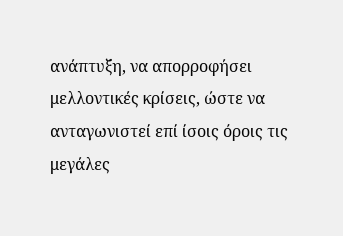ανάπτυξη, να απορροφήσει μελλοντικές κρίσεις, ώστε να ανταγωνιστεί επί ίσοις όροις τις μεγάλες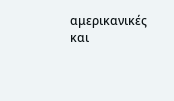αμερικανικές και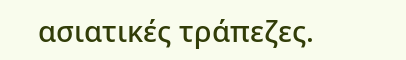ασιατικές τράπεζες.